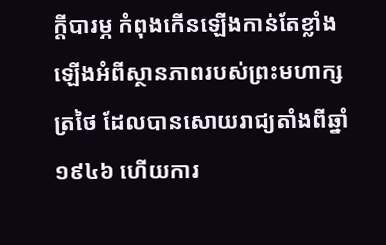ក្តីបារម្ភ កំពុងកើនឡើងកាន់តែខ្លាំងឡើងអំពីស្ថានភាពរបស់ព្រះមហាក្សត្រថៃ ដែលបានសោយរាជ្យតាំងពីឆ្នាំ១៩៤៦ ហើយការ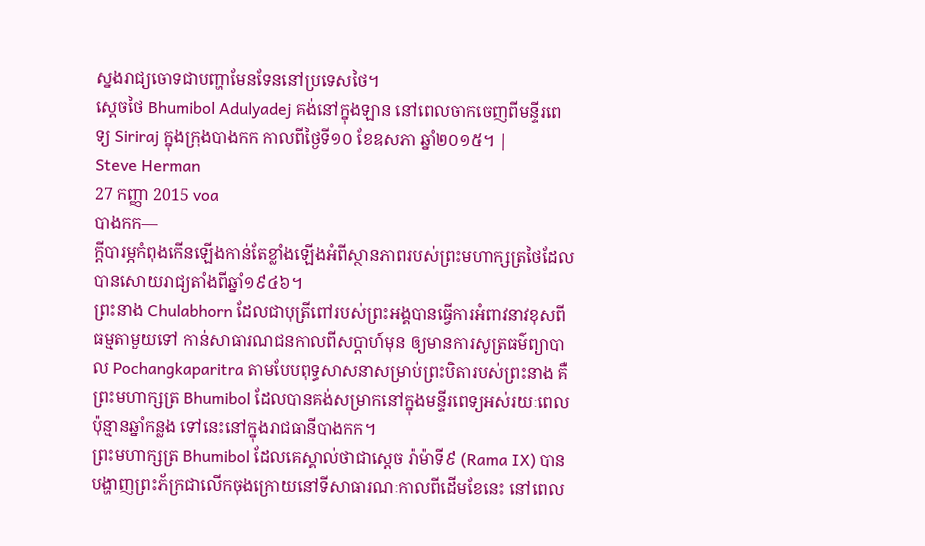ស្នងរាជ្យចោទជាបញ្ហាមែនទែននៅប្រទេសថៃ។
ស្តេចថៃ Bhumibol Adulyadej គង់នៅក្នុងឡាន នៅពេលចាកចេញពីមន្ទីរពេទ្យ Siriraj ក្នុងក្រុងបាងកក កាលពីថ្ងៃទី១០ ខែឧសភា ឆ្នាំ២០១៥។ |
Steve Herman
27 កញ្ញា 2015 voa
បាងកក—
ក្តីបារម្ភកំពុងកើនឡើងកាន់តែខ្លាំងឡើងអំពីស្ថានភាពរបស់ព្រះមហាក្សត្រថៃដែលបានសោយរាជ្យតាំងពីឆ្នាំ១៩៤៦។
ព្រះនាង Chulabhorn ដែលជាបុត្រីពៅរបស់ព្រះអង្គបានធ្វើការអំពាវនាវខុសពីធម្មតាមួយទៅ កាន់សាធារណជនកាលពីសប្តាហ៍មុន ឲ្យមានការសូត្រធម៌ព្យាបាល Pochangkaparitra តាមបែបពុទ្ធសាសនាសម្រាប់ព្រះបិតារបស់ព្រះនាង គឺព្រះមហាក្សត្រ Bhumibol ដែលបានគង់សម្រាកនៅក្នុងមន្ទីរពេទ្យអស់រយៈពេលប៉ុន្មានឆ្នាំកន្លង ទៅនេះនៅក្នុងរាជធានីបាងកក។
ព្រះមហាក្សត្រ Bhumibol ដែលគេស្គាល់ថាជាស្តេច រ៉ាម៉ាទី៩ (Rama IX) បានបង្ហាញព្រះភ័ក្រជាលើកចុងក្រោយនៅទីសាធារណៈកាលពីដើមខែនេះ នៅពេល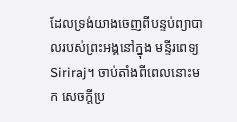ដែលទ្រង់យាងចេញពីបន្ទប់ព្យាបាលរបស់ព្រះអង្គនៅក្នុង មន្ទីរពេទ្យ Siriraj។ ចាប់តាំងពីពេលនោះមក សេចក្តីប្រ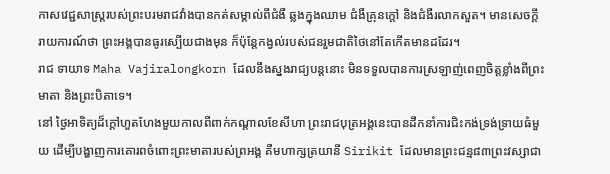កាសវេជ្ជសាស្ត្ររបស់ព្រះបរមរាជវាំងបានកត់សម្គាល់ពីជំងឺ ឆ្លងក្នុងឈាម ជំងឺគ្រុនក្តៅ និងជំងឺរលាកសួត។ មានសេចក្តីរាយការណ៍ថា ព្រះអង្គបានធូរស្បើយជាងមុន ក៏ប៉ុន្តែកង្វល់របស់ជនរួមជាតិថៃនៅតែកើតមានដដែរ។
រាជ ទាយាទ Maha Vajiralongkorn ដែលនឹងស្នងរាជ្យបន្តនោះ មិនទទួលបានការស្រឡាញ់ពេញចិត្តខ្លាំងពីព្រះមាតា និងព្រះបិតាទេ។
នៅ ថ្ងៃអាទិត្យដ៏ក្តៅហួតហែងមួយកាលពីពាក់កណ្តាលខែសីហា ព្រះរាជបុត្រអង្គនេះបានដឹកនាំការជិះកង់ទ្រង់ទ្រាយធំមួយ ដើម្បីបង្ហាញការគោរពចំពោះព្រះមាតារបស់ព្រអង្គ គឺមហាក្សត្រយានី Sirikit ដែលមានព្រះជន្ម៨៣ព្រះវស្សាជា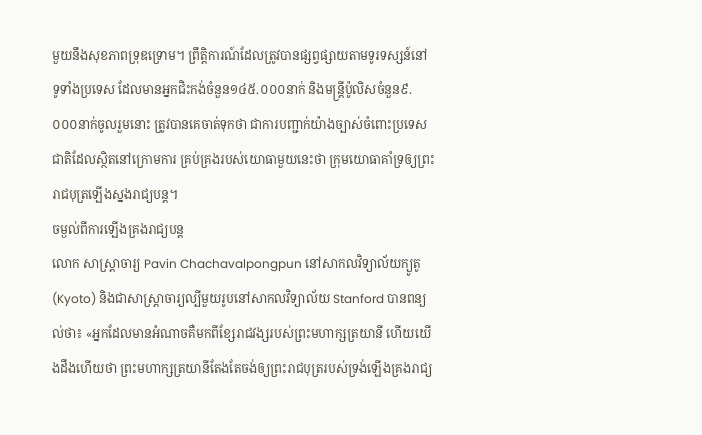មួយនឹងសុខភាពទ្រុឌទ្រោម។ ព្រឹត្តិការណ៍ដែលត្រូវបានផ្សព្វផ្សាយតាមទូរទស្សន៍នៅទូទាំងប្រទេស ដែលមានអ្នកជិះកង់ចំនួន១៤៥.០០០នាក់ និងមន្ត្រីប៉ូលិសចំនួន៩.០០០នាក់ចូលរួមនោះ ត្រូវបានគេចាត់ទុកថា ជាការបញ្ជាក់យ៉ាងច្បាស់ចំពោះប្រទេសជាតិដែលស្ថិតនៅក្រោមការ គ្រប់គ្រងរបស់យោធាមួយនេះថា ក្រុមយោធាគាំទ្រឲ្យព្រះរាជបុត្រឡើងស្នងរាជ្យបន្ត។
ចម្ងល់ពីការឡើងគ្រងរាជ្យបន្ត
លោក សាស្រ្តាចារ្យ Pavin Chachavalpongpun នៅសាកលវិទ្យាល័យក្យូតូ (Kyoto) និងជាសាស្រ្តាចារ្យល្បីមួយរូបនៅសាកលវិទ្យាល័យ Stanford បានពន្យល់ថា៖ «អ្នកដែលមានអំណាចគឺមកពីខ្សែរាជវង្សរបស់ព្រះមហាក្សត្រយានី ហើយយើងដឹងហើយថា ព្រះមហាក្សត្រយានីតែងតែចង់ឲ្យព្រះរាជបុត្ររបស់ទ្រង់ឡើងគ្រងរាជ្យ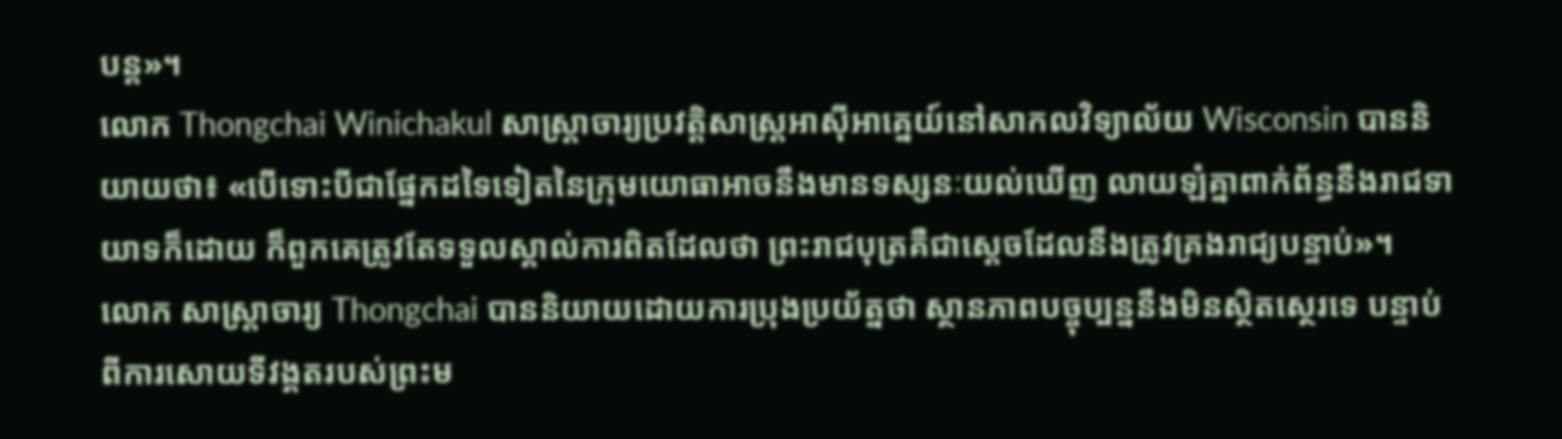បន្ត»។
លោក Thongchai Winichakul សាស្រ្តាចារ្យប្រវត្តិសាស្ត្រអាស៊ីអាគ្នេយ៍នៅសាកលវិទ្យាល័យ Wisconsin បាននិយាយថា៖ «បើទោះបីជាផ្នែកដទៃទៀតនៃក្រុមយោធាអាចនឹងមានទស្សនៈយល់ឃើញ លាយឡំគ្នាពាក់ព័ន្ធនឹងរាជទាយាទក៏ដោយ ក៏ពួកគេត្រូវតែទទួលស្គាល់ការពិតដែលថា ព្រះរាជបុត្រគឺជាស្តេចដែលនឹងត្រូវគ្រងរាជ្យបន្ទាប់»។
លោក សាស្រ្តាចារ្យ Thongchai បាននិយាយដោយការប្រុងប្រយ័ត្នថា ស្ថានភាពបច្ចុប្បន្ននឹងមិនស្ថិតស្ថេរទេ បន្ទាប់ពីការសោយទីវង្គតរបស់ព្រះម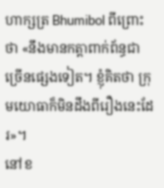ហាក្សត្រ Bhumibol ពីព្រោះថា «នឹងមានកត្តាពាក់ព័ន្ធជាច្រើនផ្សេងទៀត។ ខ្ញុំគិតថា ក្រុមយោធាក៏មិនដឹងពីរឿងនេះដែរ»។
នៅខ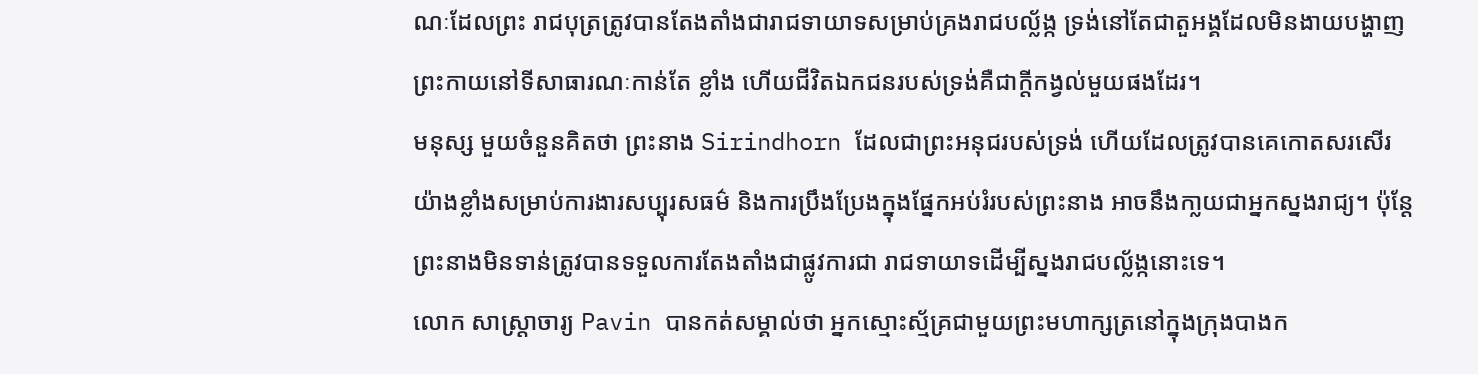ណៈដែលព្រះ រាជបុត្រត្រូវបានតែងតាំងជារាជទាយាទសម្រាប់គ្រងរាជបល្ល័ង្ក ទ្រង់នៅតែជាតួអង្គដែលមិនងាយបង្ហាញព្រះកាយនៅទីសាធារណៈកាន់តែ ខ្លាំង ហើយជីវិតឯកជនរបស់ទ្រង់គឺជាក្តីកង្វល់មួយផងដែរ។
មនុស្ស មួយចំនួនគិតថា ព្រះនាង Sirindhorn ដែលជាព្រះអនុជរបស់ទ្រង់ ហើយដែលត្រូវបានគេកោតសរសើរយ៉ាងខ្លាំងសម្រាប់ការងារសប្បុរសធម៌ និងការប្រឹងប្រែងក្នុងផ្នែកអប់រំរបស់ព្រះនាង អាចនឹងកា្លយជាអ្នកស្នងរាជ្យ។ ប៉ុន្តែព្រះនាងមិនទាន់ត្រូវបានទទួលការតែងតាំងជាផ្លូវការជា រាជទាយាទដើម្បីស្នងរាជបល័្លង្កនោះទេ។
លោក សាស្រ្តាចារ្យ Pavin បានកត់សម្គាល់ថា អ្នកស្មោះស្ម័គ្រជាមួយព្រះមហាក្សត្រនៅក្នុងក្រុងបាងក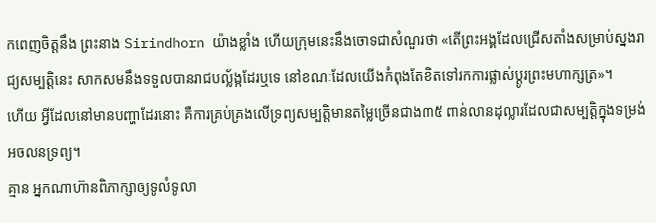កពេញចិត្តនឹង ព្រះនាង Sirindhorn យ៉ាងខ្លាំង ហើយក្រុមនេះនឹងចោទជាសំណួរថា «តើព្រះអង្គដែលជ្រើសតាំងសម្រាប់ស្នងរាជ្យសម្បត្តិនេះ សាកសមនឹងទទួលបានរាជបល្ល័ង្កដែរឬទេ នៅខណៈដែលយើងកំពុងតែខិតទៅរកការផ្លាស់ប្តូរព្រះមហាក្សត្រ»។
ហើយ អ្វីដែលនៅមានបញ្ហាដែរនោះ គឺការគ្រប់គ្រងលើទ្រព្យសម្បត្តិមានតម្លៃច្រើនជាង៣៥ ពាន់លានដុល្លារដែលជាសម្បត្តិក្នុងទម្រង់អចលនទ្រព្យ។
គ្មាន អ្នកណាហ៊ានពិភាក្សាឲ្យទូលំទូលា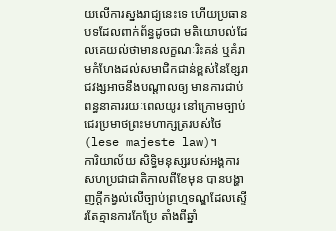យលើការស្នងរាជ្យនេះទេ ហើយប្រធានបទដែលពាក់ព័ន្ធដូចជា មតិយោបល់ដែលគេយល់ថាមានលក្ខណៈរិះគន់ ឬគំរាមកំហែងដល់សមាជិកជាន់ខ្ពស់នៃខ្សែរាជវង្សអាចនឹងបណ្តាលឲ្យ មានការជាប់ពន្ធនាគាររយៈពេលយូរ នៅក្រោមច្បាប់ជេរប្រមាថព្រះមហាក្សត្ររបស់ថៃ (lese majeste law)។
ការិយាល័យ សិទ្ធិមនុស្សរបស់អង្គការសហប្រជាជាតិកាលពីខែមុន បានបង្ហាញក្តីកង្វល់លើច្បាប់ព្រហ្មទណ្ឌដែលស្ទើរតែគ្មានការកែប្រែ តាំងពីឆ្នាំ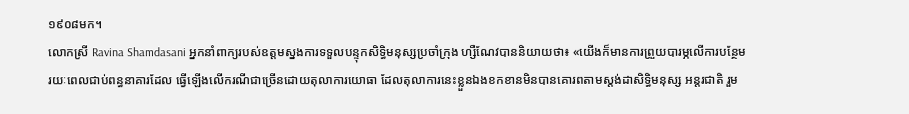១៩០៨មក។
លោកស្រី Ravina Shamdasani អ្នកនាំពាក្យរបស់ឧត្តមស្នងការទទួលបន្ទុកសិទ្ធិមនុស្សប្រចាំក្រុង ហ្សឺណែវបាននិយាយថា៖ «យើងក៏មានការព្រួយបារម្ភលើការបន្ថែមរយៈពេលជាប់ពន្ធនាគារដែល ធ្វើឡើងលើករណីជាច្រើនដោយតុលាការយោធា ដែលតុលាការនេះខ្លួនឯងខកខានមិនបានគោរពតាមស្តង់ដាសិទ្ធិមនុស្ស អន្តរជាតិ រួម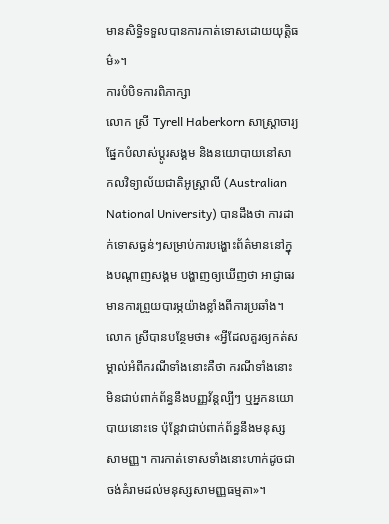មានសិទ្ធិទទួលបានការកាត់ទោសដោយយុត្តិធម៌»។
ការបំបិទការពិភាក្សា
លោក ស្រី Tyrell Haberkorn សាស្ត្រាចារ្យផ្នែកបំលាស់ប្តូរសង្គម និងនយោបាយនៅសាកលវិទ្យាល័យជាតិអូស្រ្តាលី (Australian National University) បានដឹងថា ការដាក់ទោសធ្ងន់ៗសម្រាប់ការបង្ហោះព័ត៌មាននៅក្នុងបណ្តាញសង្គម បង្ហាញឲ្យឃើញថា អាជ្ញាធរមានការព្រួយបារម្ភយ៉ាងខ្លាំងពីការប្រឆាំង។
លោក ស្រីបានបន្ថែមថា៖ «អ្វីដែលគួរឲ្យកត់សម្គាល់អំពីករណីទាំងនោះគឺថា ករណីទាំងនោះមិនជាប់ពាក់ព័ន្ធនឹងបញ្ញវ័ន្តល្បីៗ ឬអ្នកនយោបាយនោះទេ ប៉ុន្តែវាជាប់ពាក់ព័ន្ធនឹងមនុស្សសាមញ្ញ។ ការកាត់ទោសទាំងនោះហាក់ដូចជាចង់គំរាមដល់មនុស្សសាមញ្ញធម្មតា»។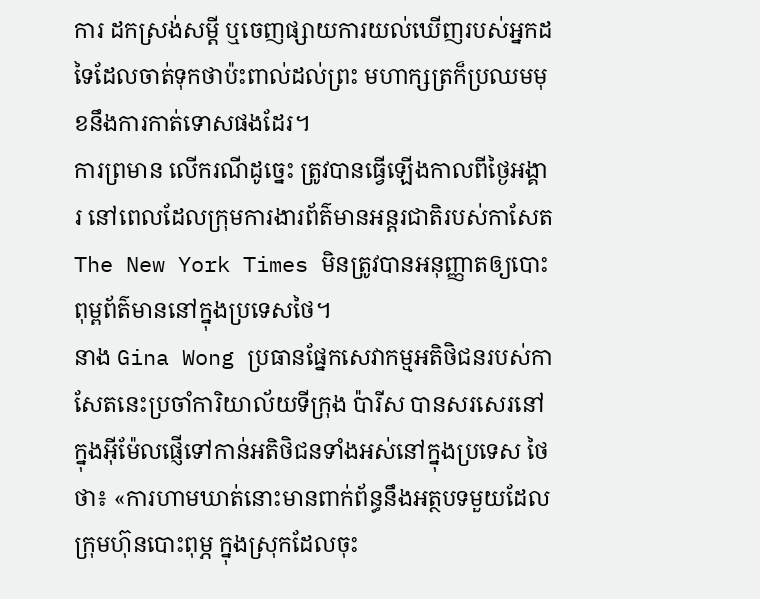ការ ដកស្រង់សម្តី ឬចេញផ្សាយការយល់ឃើញរបស់អ្នកដទៃដែលចាត់ទុកថាប៉ះពាល់ដល់ព្រះ មហាក្សត្រក៏ប្រឈមមុខនឹងការកាត់ទោសផងដែរ។
ការព្រមាន លើករណីដូច្នេះ ត្រូវបានធ្វើឡើងកាលពីថ្ងៃអង្គារ នៅពេលដែលក្រុមការងារព័ត៌មានអន្តរជាតិរបស់កាសែត The New York Times មិនត្រូវបានអនុញ្ញាតឲ្យបោះពុម្ពព័ត៌មាននៅក្នុងប្រទេសថៃ។
នាង Gina Wong ប្រធានផ្នែកសេវាកម្មអតិថិជនរបស់កាសែតនេះប្រចាំការិយាល័យទីក្រុង ប៉ារីស បានសរសេរនៅក្នុងអ៊ីម៉ែលផ្ញើទៅកាន់អតិថិជនទាំងអស់នៅក្នុងប្រទេស ថៃថា៖ «ការហាមឃាត់នោះមានពាក់ព័ន្ធនឹងអត្ថបទមួយដែលក្រុមហ៊ុនបោះពុម្ភ ក្នុងស្រុកដែលចុះ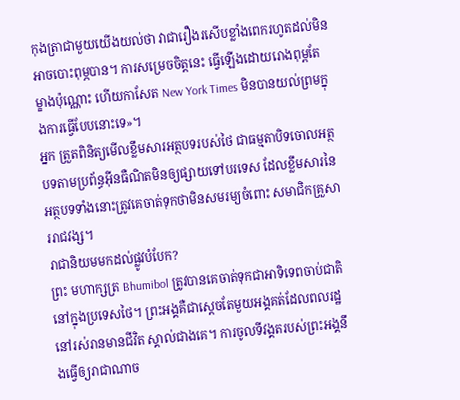កុងត្រាជាមួយយើងយល់ថា វាជារឿងរសើបខ្លាំងពេករហូតដល់មិនអាចបោះពុម្ភបាន។ ការសម្រេចចិត្តនេះ ធ្វើឡើងដោយរោងពុម្ពតែម្ខាងប៉ុណ្ណោះ ហើយកាសែត New York Times មិនបានយល់ព្រមក្នុងការធ្វើបែបនោះទេ»។
អ្នក ត្រួតពិនិត្យមើលខ្លឹមសារអត្ថបទរបស់ថៃ ជាធម្មតាបិទចោលអត្ថបទតាមប្រព័ន្ធអ៊ីនធឺណិតមិនឲ្យផ្សាយទៅបរទេស ដែលខ្លឹមសារនៃអត្ថបទទាំងនោះត្រូវគេចាត់ទុកថាមិនសមរម្យចំពោះ សមាជិកគ្រួសាររាជវង្ស។
រាជានិយមមកដល់ផ្លូវបំបែក?
ព្រះ មហាក្សត្រ Bhumibol ត្រូវបានគេចាត់ទុកជាអាទិទេពចាប់ជាតិនៅក្នុងប្រទេសថៃ។ ព្រះអង្គគឺជាស្តេចតែមួយអង្គគត់ដែលពលរដ្ឋនៅរស់រានមានជីវិត ស្គាល់ជាងគេ។ ការចូលទីវង្គតរបស់ព្រះអង្គនឹងធ្វើឲ្យរាជាណាច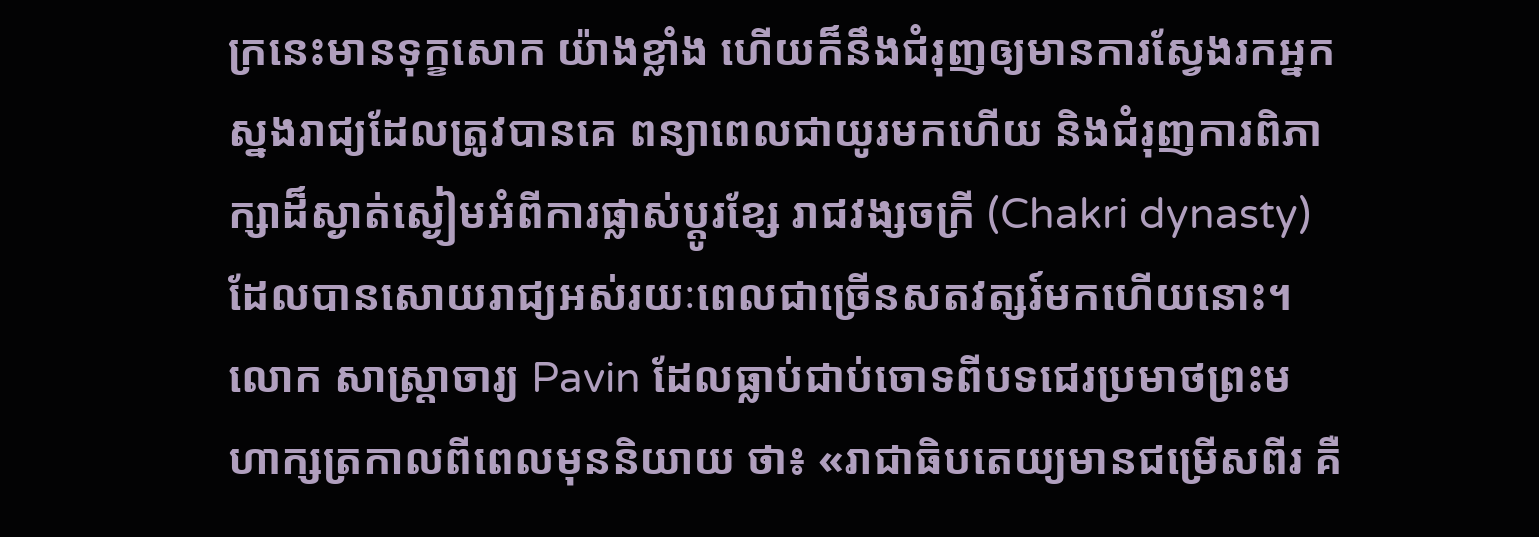ក្រនេះមានទុក្ខសោក យ៉ាងខ្លាំង ហើយក៏នឹងជំរុញឲ្យមានការស្វែងរកអ្នកស្នងរាជ្យដែលត្រូវបានគេ ពន្យាពេលជាយូរមកហើយ និងជំរុញការពិភាក្សាដ៏ស្ងាត់ស្ងៀមអំពីការផ្លាស់ប្តូរខ្សែ រាជវង្សចក្រី (Chakri dynasty) ដែលបានសោយរាជ្យអស់រយៈពេលជាច្រើនសតវត្សរ៍មកហើយនោះ។
លោក សាស្ត្រាចារ្យ Pavin ដែលធ្លាប់ជាប់ចោទពីបទជេរប្រមាថព្រះមហាក្សត្រកាលពីពេលមុននិយាយ ថា៖ «រាជាធិបតេយ្យមានជម្រើសពីរ គឺ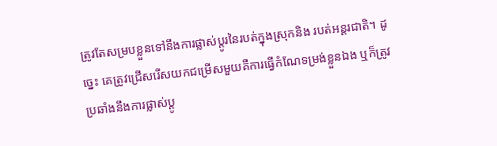ត្រូវតែសម្របខ្លួនទៅនឹងការផ្លាស់ប្តូរនៃរបត់ក្នុងស្រុកនិង របត់អន្តរជាតិ។ ដូច្នេះ គេត្រូវជ្រើសរើសយកជម្រើសមួយគឺការធ្វើកំណែទម្រង់ខ្លួនឯង ឬក៏ត្រូវប្រឆាំងនឹងការផ្លាស់ប្តូ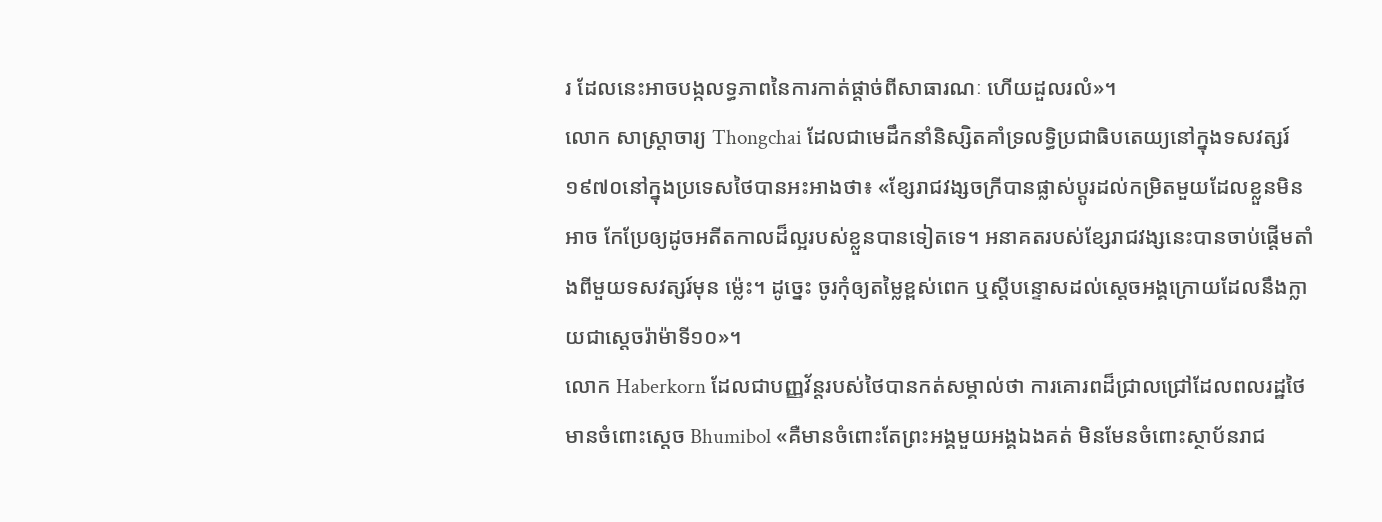រ ដែលនេះអាចបង្កលទ្ធភាពនៃការកាត់ផ្តាច់ពីសាធារណៈ ហើយដួលរលំ»។
លោក សាស្រ្តាចារ្យ Thongchai ដែលជាមេដឹកនាំនិស្សិតគាំទ្រលទ្ធិប្រជាធិបតេយ្យនៅក្នុងទសវត្សរ៍ ១៩៧០នៅក្នុងប្រទេសថៃបានអះអាងថា៖ «ខ្សែរាជវង្សចក្រីបានផ្លាស់ប្តូរដល់កម្រិតមួយដែលខ្លួនមិនអាច កែប្រែឲ្យដូចអតីតកាលដ៏ល្អរបស់ខ្លួនបានទៀតទេ។ អនាគតរបស់ខ្សែរាជវង្សនេះបានចាប់ផ្តើមតាំងពីមួយទសវត្សរ៍មុន ម្ល៉េះ។ ដូច្នេះ ចូរកុំឲ្យតម្លៃខ្ពស់ពេក ឬស្តីបន្ទោសដល់ស្តេចអង្គក្រោយដែលនឹងក្លាយជាស្តេចរ៉ាម៉ាទី១០»។
លោក Haberkorn ដែលជាបញ្ញវ័ន្តរបស់ថៃបានកត់សម្គាល់ថា ការគោរពដ៏ជ្រាលជ្រៅដែលពលរដ្ឋថៃមានចំពោះស្តេច Bhumibol «គឺមានចំពោះតែព្រះអង្គមួយអង្គឯងគត់ មិនមែនចំពោះស្ថាប័នរាជ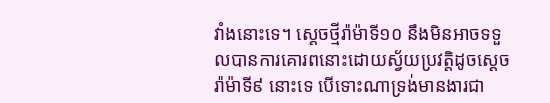វាំងនោះទេ។ សេ្តចថ្មីរ៉ាម៉ាទី១០ នឹងមិនអាចទទួលបានការគោរពនោះដោយស្វ័យប្រវត្តិដូចស្តេចរ៉ាម៉ាទី៩ នោះទេ បើទោះណាទ្រង់មានងារជា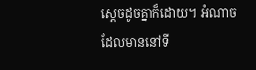ស្តេចដូចគ្នាក៏ដោយ។ អំណាចដែលមាននៅទី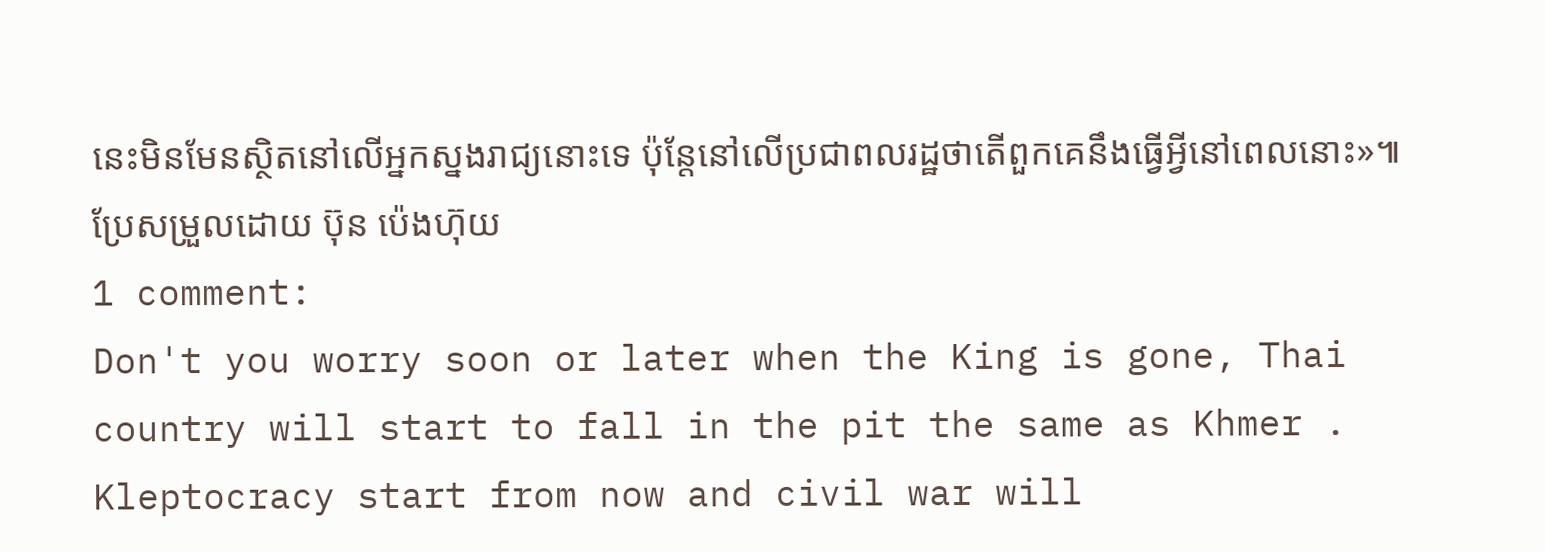នេះមិនមែនស្ថិតនៅលើអ្នកស្នងរាជ្យនោះទេ ប៉ុន្តែនៅលើប្រជាពលរដ្ឋថាតើពួកគេនឹងធ្វើអ្វីនៅពេលនោះ»៕
ប្រែសម្រួលដោយ ប៊ុន ប៉េងហ៊ុយ
1 comment:
Don't you worry soon or later when the King is gone, Thai country will start to fall in the pit the same as Khmer . Kleptocracy start from now and civil war will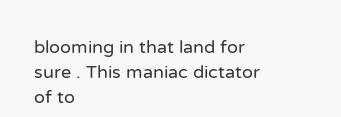blooming in that land for sure . This maniac dictator of to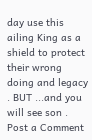day use this ailing King as a shield to protect their wrong doing and legacy . BUT ...and you will see son .
Post a Comment